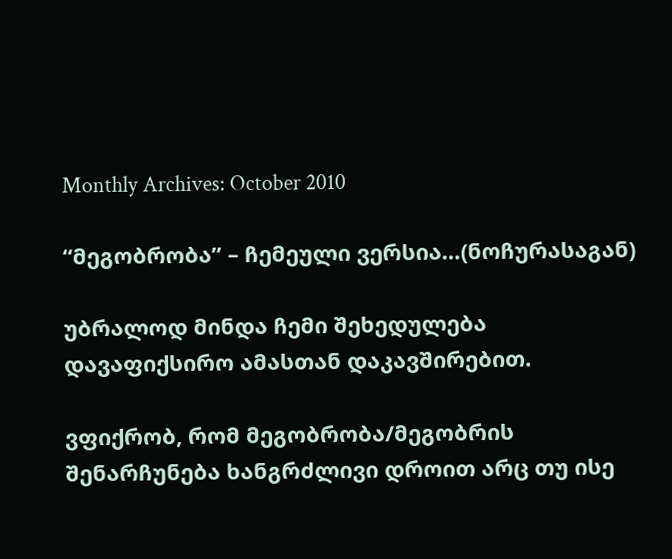Monthly Archives: October 2010

“მეგობრობა” – ჩემეული ვერსია…(ნოჩურასაგან)

უბრალოდ მინდა ჩემი შეხედულება დავაფიქსირო ამასთან დაკავშირებით.

ვფიქრობ, რომ მეგობრობა/მეგობრის შენარჩუნება ხანგრძლივი დროით არც თუ ისე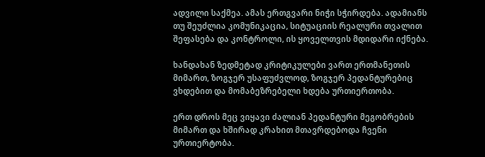ადვილი საქმეა. ამას ერთგვარი ნიჭი სჭირდება. ადამიანს თუ შეუძლია კომუნიკაცია, სიტუაციის რეალური თვალით შეფასება და კონტროლი, ის ყოველთვის მდიდარი იქნება.

ხანდახან ზედმეტად კრიტიკულები ვართ ერთმანეთის მიმართ, ზოგჯერ უსაფუძვლოდ, ზოგჯერ პედანტურებიც ვხდებით და მომაბეზრებელი ხდება ურთიერთობა.

ერთ დროს მეც ვიყავი ძალიან პედანტური მეგობრების მიმართ და ხშირად კრახით მთავრდებოდა ჩვენი ურთიერტობა.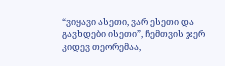“ვიყავი ასეთი, ვარ ესეთი და გავხდები ისეთი”, ჩემთვის ჯერ კიდევ თეორემაა,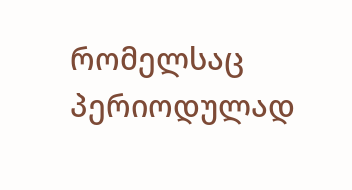რომელსაც პერიოდულად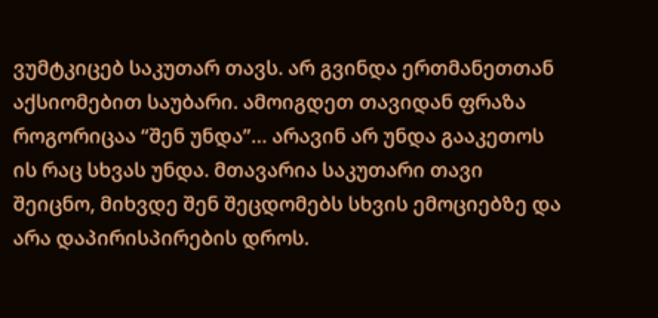ვუმტკიცებ საკუთარ თავს. არ გვინდა ერთმანეთთან აქსიომებით საუბარი. ამოიგდეთ თავიდან ფრაზა როგორიცაა “შენ უნდა”… არავინ არ უნდა გააკეთოს ის რაც სხვას უნდა. მთავარია საკუთარი თავი შეიცნო, მიხვდე შენ შეცდომებს სხვის ემოციებზე და არა დაპირისპირების დროს.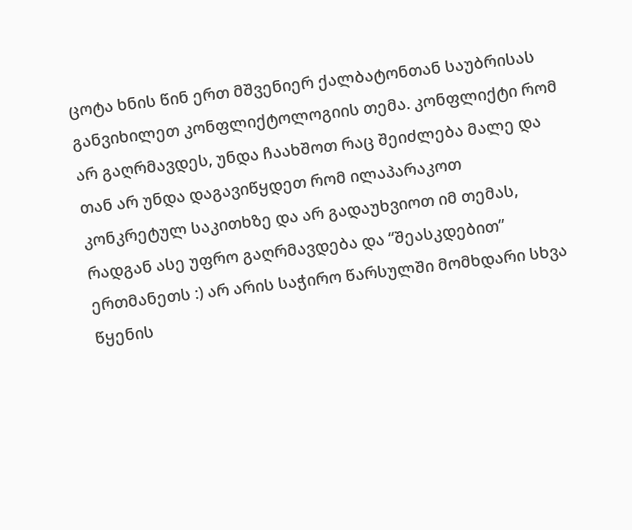ცოტა ხნის წინ ერთ მშვენიერ ქალბატონთან საუბრისას განვიხილეთ კონფლიქტოლოგიის თემა. კონფლიქტი რომ არ გაღრმავდეს, უნდა ჩაახშოთ რაც შეიძლება მალე და თან არ უნდა დაგავიწყდეთ რომ ილაპარაკოთ კონკრეტულ საკითხზე და არ გადაუხვიოთ იმ თემას, რადგან ასე უფრო გაღრმავდება და “შეასკდებით” ერთმანეთს :) არ არის საჭირო წარსულში მომხდარი სხვა წყენის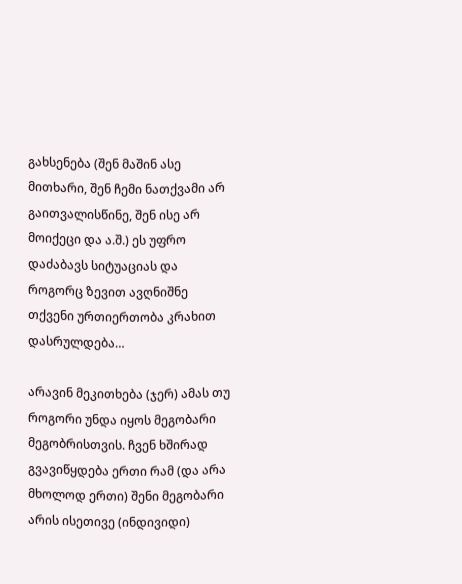გახსენება (შენ მაშინ ასე მითხარი, შენ ჩემი ნათქვამი არ გაითვალისწინე, შენ ისე არ მოიქეცი და ა.შ.) ეს უფრო დაძაბავს სიტუაციას და როგორც ზევით ავღნიშნე თქვენი ურთიერთობა კრახით დასრულდება…

არავინ მეკითხება (ჯერ) ამას თუ როგორი უნდა იყოს მეგობარი მეგობრისთვის. ჩვენ ხშირად გვავიწყდება ერთი რამ (და არა მხოლოდ ერთი) შენი მეგობარი არის ისეთივე (ინდივიდი)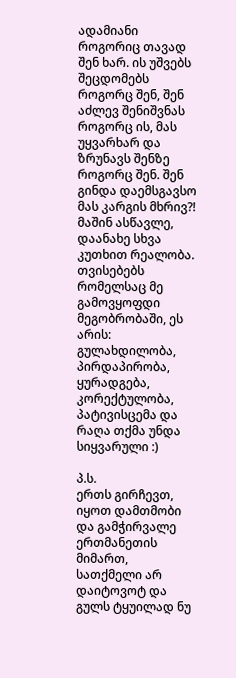ადამიანი როგორიც თავად შენ ხარ. ის უშვებს შეცდომებს როგორც შენ, შენ აძლევ შენიშვნას როგორც ის, მას უყვარხარ და ზრუნავს შენზე როგორც შენ. შენ გინდა დაემსგავსო მას კარგის მხრივ?! მაშინ ასწავლე, დაანახე სხვა კუთხით რეალობა. თვისებებს რომელსაც მე გამოვყოფდი მეგობრობაში, ეს არის: გულახდილობა, პირდაპირობა, ყურადგება, კორექტულობა, პატივისცემა და რაღა თქმა უნდა სიყვარული :)

პ.ს.
ერთს გირჩევთ, იყოთ დამთმობი და გამჭირვალე ერთმანეთის მიმართ, სათქმელი არ დაიტოვოტ და გულს ტყუილად ნუ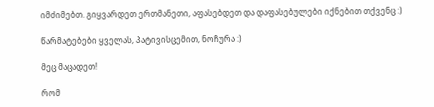იმძიმებთ. გიყვარდეთ ერთმანეთი, აფასებდეთ და დაფასებულები იქნებით თქვენც :)

წარმატებები ყველას, პატივისცემით, ნოჩურა :)

მეც მაცადეთ!

რომ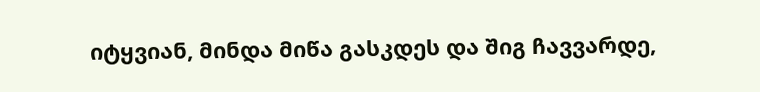იტყვიან, მინდა მიწა გასკდეს და შიგ ჩავვარდე,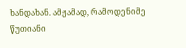ხანდახან. ამჟამად, რამოდენიმე წუთიანი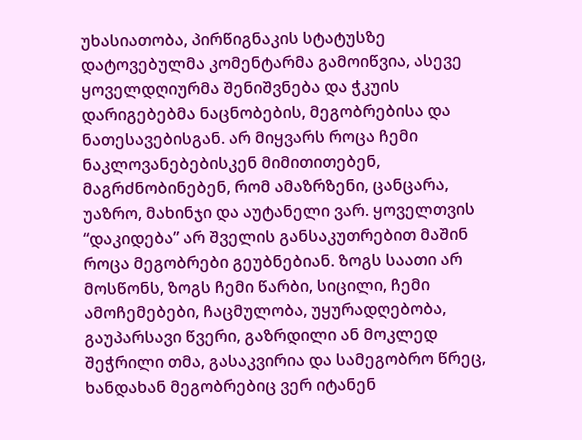უხასიათობა, პირწიგნაკის სტატუსზე დატოვებულმა კომენტარმა გამოიწვია, ასევე ყოველდღიურმა შენიშვნება და ჭკუის დარიგებებმა ნაცნობების, მეგობრებისა და ნათესავებისგან. არ მიყვარს როცა ჩემი ნაკლოვანებებისკენ მიმითითებენ, მაგრძნობინებენ, რომ ამაზრზენი, ცანცარა, უაზრო, მახინჯი და აუტანელი ვარ. ყოველთვის “დაკიდება” არ შველის განსაკუთრებით მაშინ როცა მეგობრები გეუბნებიან. ზოგს საათი არ მოსწონს, ზოგს ჩემი წარბი, სიცილი, ჩემი ამოჩემებები, ჩაცმულობა, უყურადღებობა, გაუპარსავი წვერი, გაზრდილი ან მოკლედ შეჭრილი თმა, გასაკვირია და სამეგობრო წრეც, ხანდახან მეგობრებიც ვერ იტანენ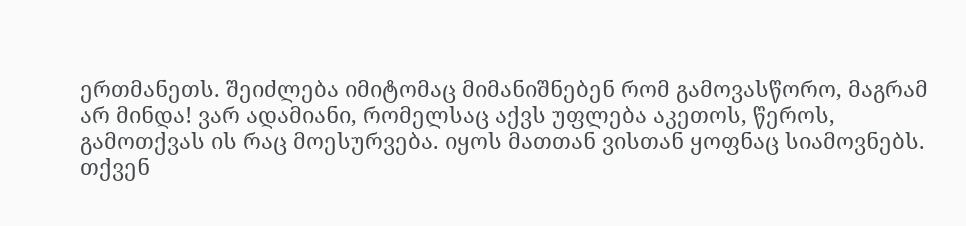ერთმანეთს. შეიძლება იმიტომაც მიმანიშნებენ რომ გამოვასწორო, მაგრამ არ მინდა! ვარ ადამიანი, რომელსაც აქვს უფლება აკეთოს, წეროს, გამოთქვას ის რაც მოესურვება. იყოს მათთან ვისთან ყოფნაც სიამოვნებს. თქვენ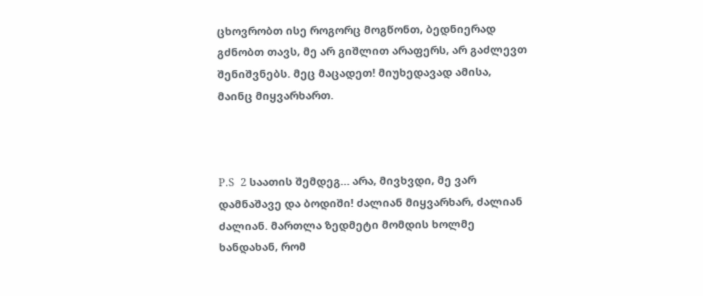ცხოვრობთ ისე როგორც მოგწონთ, ბედნიერად გძნობთ თავს, მე არ გიშლით არაფერს, არ გაძლევთ შენიშვნებს. მეც მაცადეთ! მიუხედავად ამისა, მაინც მიყვარხართ.



P.S  2 საათის შემდეგ… არა, მივხვდი, მე ვარ დამნაშავე და ბოდიში! ძალიან მიყვარხარ, ძალიან ძალიან. მართლა ზედმეტი მომდის ხოლმე ხანდახან, რომ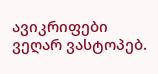ავიკრიფები ვეღარ ვასტოპებ.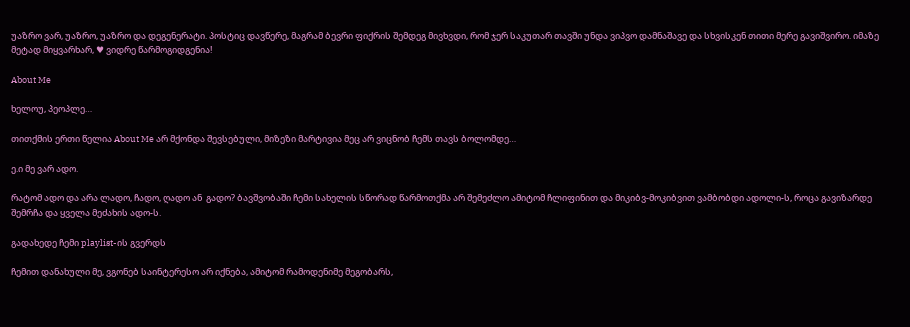უაზრო ვარ, უაზრო, უაზრო და დეგენერატი. პოსტიც დავწერე, მაგრამ ბევრი ფიქრის შემდეგ მივხვდი, რომ ჯერ საკუთარ თავში უნდა ვიპვო დამნაშავე და სხვისკენ თითი მერე გავიშვირო. იმაზე მეტად მიყვარხარ, ♥ ვიდრე წარმოგიდგენია!

About Me

ხელოუ, პეოპლე…

თითქმის ერთი წელია About Me არ მქონდა შევსებული, მიზეზი მარტივია მეც არ ვიცნობ ჩემს თავს ბოლომდე…

ე.ი მე ვარ ადო.

რატომ ადო და არა ლადო, ჩადო, ღადო ან  გადო? ბავშვობაში ჩემი სახელის სწორად წარმოთქმა არ შემეძლო ამიტომ ჩლიფინით და მიკიბვ-მოკიბვით ვამბობდი ადოლი-ს, როცა გავიზარდე შემრჩა და ყველა მეძახის ადო-ს.

გადახედე ჩემი playlist-ის გვერდს

ჩემით დანახული მე, ვგონებ საინტერესო არ იქნება, ამიტომ რამოდენიმე მეგობარს,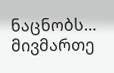ნაცნობს… მივმართე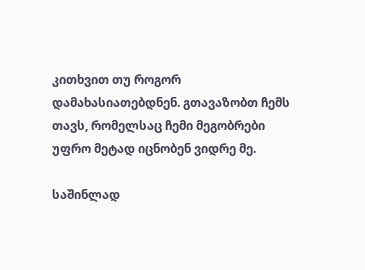კითხვით თუ როგორ დამახასიათებდნენ. გთავაზობთ ჩემს თავს, რომელსაც ჩემი მეგობრები უფრო მეტად იცნობენ ვიდრე მე.

საშინლად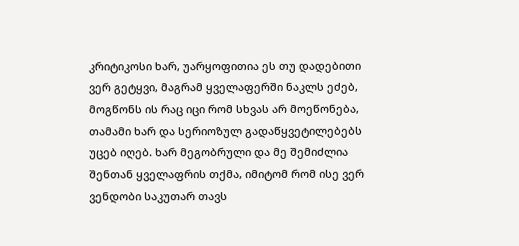კრიტიკოსი ხარ, უარყოფითია ეს თუ დადებითი ვერ გეტყვი, მაგრამ ყველაფერში ნაკლს ეძებ, მოგწონს ის რაც იცი რომ სხვას არ მოეწონება, თამამი ხარ და სერიოზულ გადაწყვეტილებებს უცებ იღებ. ხარ მეგობრული და მე შემიძლია შენთან ყველაფრის თქმა, იმიტომ რომ ისე ვერ ვენდობი საკუთარ თავს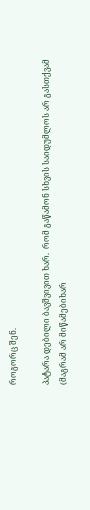როგორც შენ.

პატარა დებილი ბავშვივით ხარ.  რომ გაწამონ სხვის საიდუმლოს არ გასთქვამ (მაგრამ არ მიწამებიხარ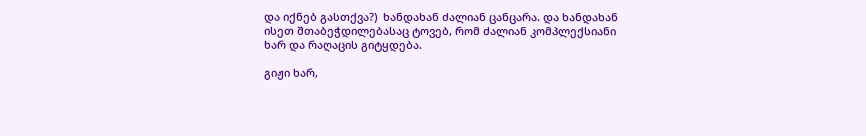და იქნებ გასთქვა?)  ხანდახან ძალიან ცანცარა. და ხანდახან ისეთ შთაბეჭდილებასაც ტოვებ, რომ ძალიან კომპლექსიანი ხარ და რაღაცის გიტყდება.

გიჟი ხარ,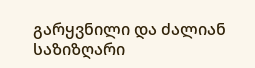გარყვნილი და ძალიან საზიზღარი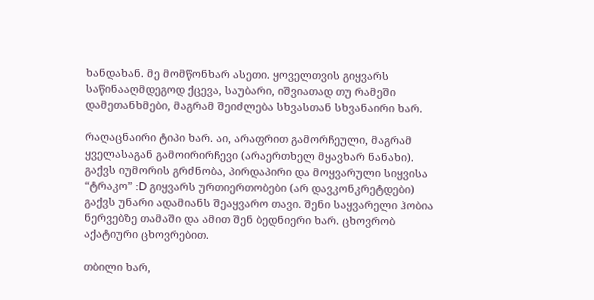ხანდახან. მე მომწონხარ ასეთი. ყოველთვის გიყვარს საწინააღმდეგოდ ქცევა, საუბარი, იშვიათად თუ რამეში დამეთანხმები, მაგრამ შეიძლება სხვასთან სხვანაირი ხარ.

რაღაცნაირი ტიპი ხარ. აი, არაფრით გამორჩეული, მაგრამ ყველასაგან გამოირირჩევი (არაერთხელ მყავხარ ნანახი). გაქვს იუმორის გრძნობა, პირდაპირი და მოყვარული სიყვისა “ტრაკო” :D გიყვარს ურთიერთობები (არ დავკონკრეტდები) გაქვს უნარი ადამიანს შეაყვარო თავი. შენი საყვარელი ჰობია ნერვებზე თამაში და ამით შენ ბედნიერი ხარ. ცხოვრობ აქატიური ცხოვრებით.

თბილი ხარ,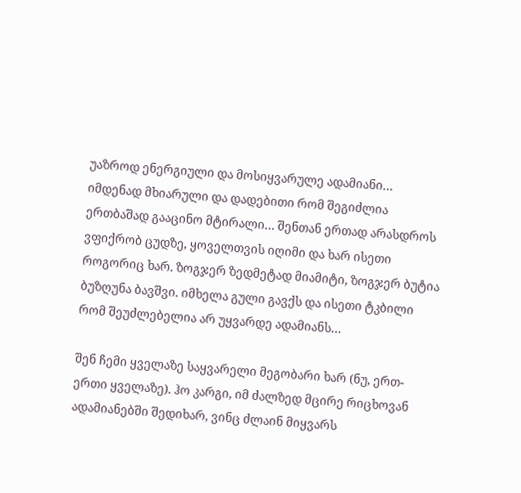უაზროდ ენერგიული და მოსიყვარულე ადამიანი… იმდენად მხიარული და დადებითი რომ შეგიძლია ერთბაშად გააცინო მტირალი… შენთან ერთად არასდროს ვფიქრობ ცუდზე, ყოველთვის იღიმი და ხარ ისეთი როგორიც ხარ. ზოგჯერ ზედმეტად მიამიტი, ზოგჯერ ბუტია  ბუზღუნა ბავშვი. იმხელა გული გავქს და ისეთი ტკბილი რომ შეუძლებელია არ უყვარდე ადამიანს…

შენ ჩემი ყველაზე საყვარელი მეგობარი ხარ (ნუ, ერთ-ერთი ყველაზე). ჰო კარგი, იმ ძალზედ მცირე რიცხოვან ადამიანებში შედიხარ, ვინც ძლაინ მიყვარს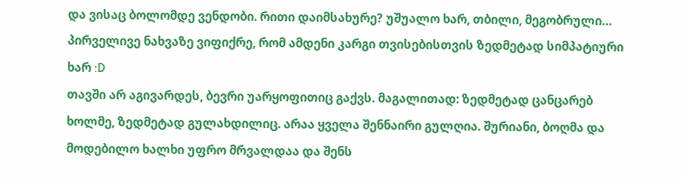და ვისაც ბოლომდე ვენდობი. რითი დაიმსახურე? უშუალო ხარ, თბილი, მეგობრული… პირველივე ნახვაზე ვიფიქრე, რომ ამდენი კარგი თვისებისთვის ზედმეტად სიმპატიური ხარ :D
თავში არ აგივარდეს, ბევრი უარყოფითიც გაქვს. მაგალითად: ზედმეტად ცანცარებ ხოლმე, ზედმეტად გულახდილიც. არაა ყველა შენნაირი გულღია. შურიანი, ბოღმა და მოდებილო ხალხი უფრო მრვალდაა და შენს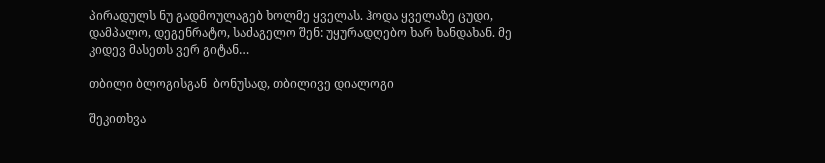პირადულს ნუ გადმოულაგებ ხოლმე ყველას. ჰოდა ყველაზე ცუდი, დამპალო, დეგენრატო, საძაგელო შენ: უყურადღებო ხარ ხანდახან. მე კიდევ მასეთს ვერ გიტან…

თბილი ბლოგისგან  ბონუსად, თბილივე დიალოგი

შეკითხვა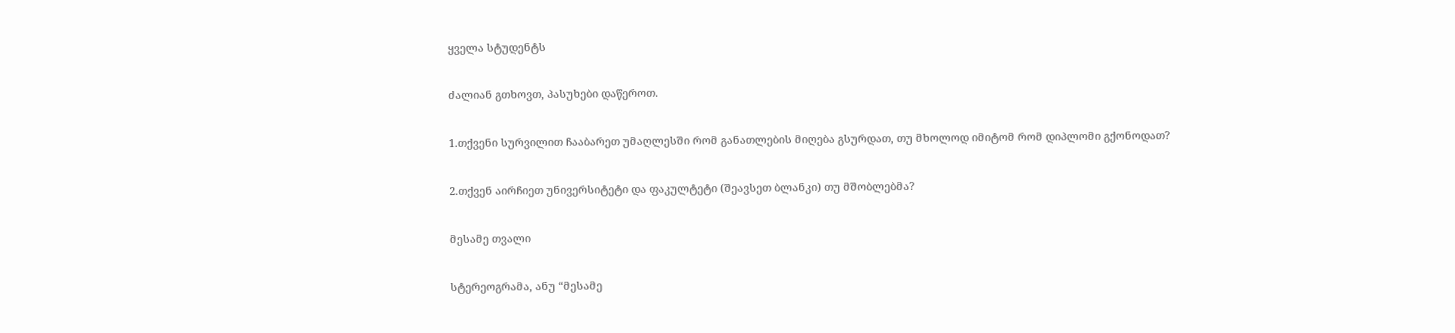ყველა სტუდენტს

ძალიან გთხოვთ, პასუხები დაწეროთ.

1.თქვენი სურვილით ჩააბარეთ უმაღლესში რომ განათლების მიღება გსურდათ, თუ მხოლოდ იმიტომ რომ დიპლომი გქონოდათ?

2.თქვენ აირჩიეთ უნივერსიტეტი და ფაკულტეტი (შეავსეთ ბლანკი) თუ მშობლებმა?

მესამე თვალი

სტერეოგრამა, ანუ “მესამე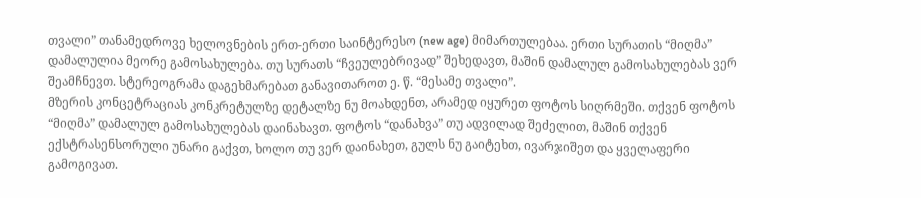თვალი” თანამედროვე ხელოვნების ერთ-ერთი საინტერესო (new age) მიმართულებაა. ერთი სურათის “მიღმა” დამალულია მეორე გამოსახულება. თუ სურათს “ჩვეულებრივად” შეხედავთ, მაშინ დამალულ გამოსახულებას ვერ შეამჩნევთ. სტერეოგრამა დაგეხმარებათ განავითაროთ ე. წ. “მესამე თვალი”.
მზერის კონცეტრაციას კონკრეტულზე დეტალზე ნუ მოახდენთ, არამედ იყურეთ ფოტოს სიღრმეში. თქვენ ფოტოს “მიღმა” დამალულ გამოსახულებას დაინახავთ. ფოტოს “დანახვა” თუ ადვილად შეძელით, მაშინ თქვენ ექსტრასენსორული უნარი გაქვთ, ხოლო თუ ვერ დაინახეთ, გულს ნუ გაიტეხთ, ივარჯიშეთ და ყველაფერი გამოგივათ.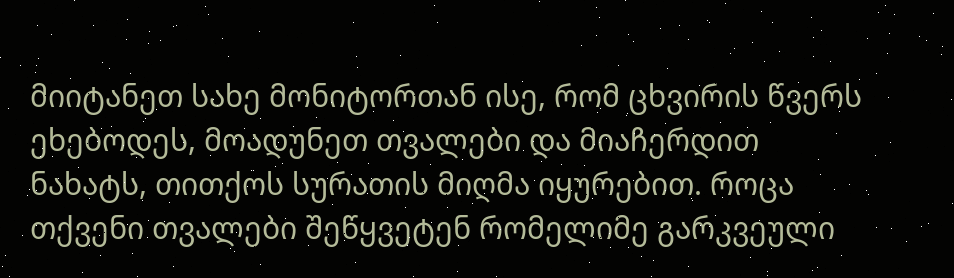მიიტანეთ სახე მონიტორთან ისე, რომ ცხვირის წვერს ეხებოდეს, მოადუნეთ თვალები და მიაჩერდით ნახატს, თითქოს სურათის მიღმა იყურებით. როცა თქვენი თვალები შეწყვეტენ რომელიმე გარკვეული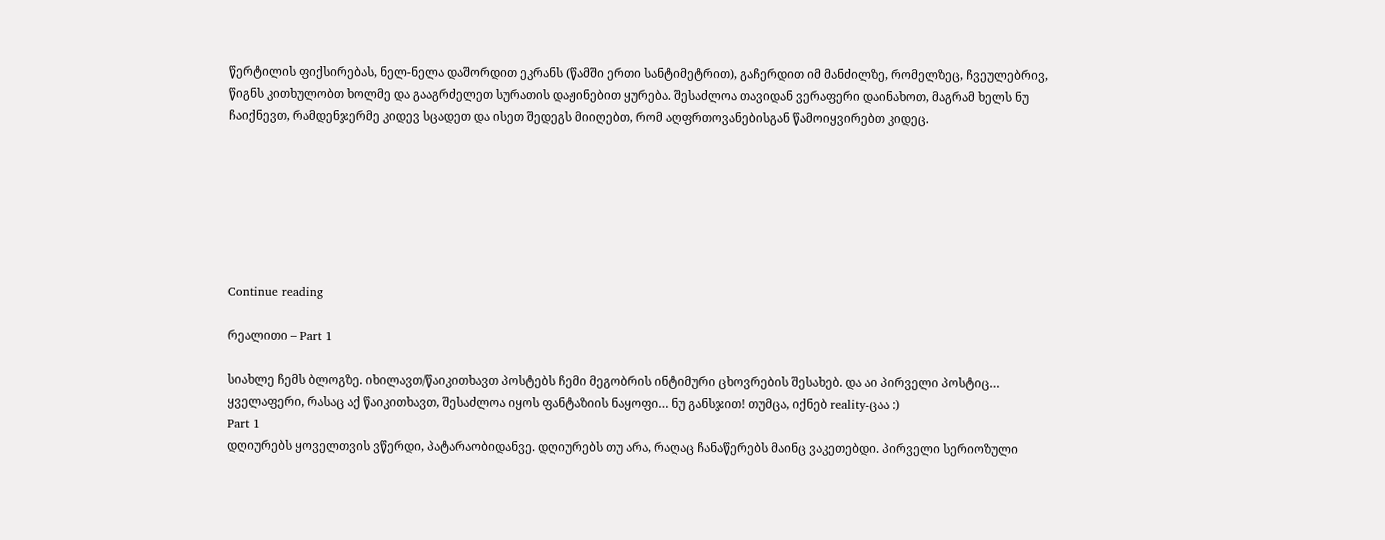წერტილის ფიქსირებას, ნელ-ნელა დაშორდით ეკრანს (წამში ერთი სანტიმეტრით), გაჩერდით იმ მანძილზე, რომელზეც, ჩვეულებრივ, წიგნს კითხულობთ ხოლმე და გააგრძელეთ სურათის დაჟინებით ყურება. შესაძლოა თავიდან ვერაფერი დაინახოთ, მაგრამ ხელს ნუ ჩაიქნევთ, რამდენჯერმე კიდევ სცადეთ და ისეთ შედეგს მიიღებთ, რომ აღფრთოვანებისგან წამოიყვირებთ კიდეც.







Continue reading

რეალითი – Part 1

სიახლე ჩემს ბლოგზე. იხილავთ/წაიკითხავთ პოსტებს ჩემი მეგობრის ინტიმური ცხოვრების შესახებ. და აი პირველი პოსტიც…
ყველაფერი, რასაც აქ წაიკითხავთ, შესაძლოა იყოს ფანტაზიის ნაყოფი… ნუ განსჯით! თუმცა, იქნებ reality-ცაა :)
Part 1
დღიურებს ყოველთვის ვწერდი, პატარაობიდანვე. დღიურებს თუ არა, რაღაც ჩანაწერებს მაინც ვაკეთებდი. პირველი სერიოზული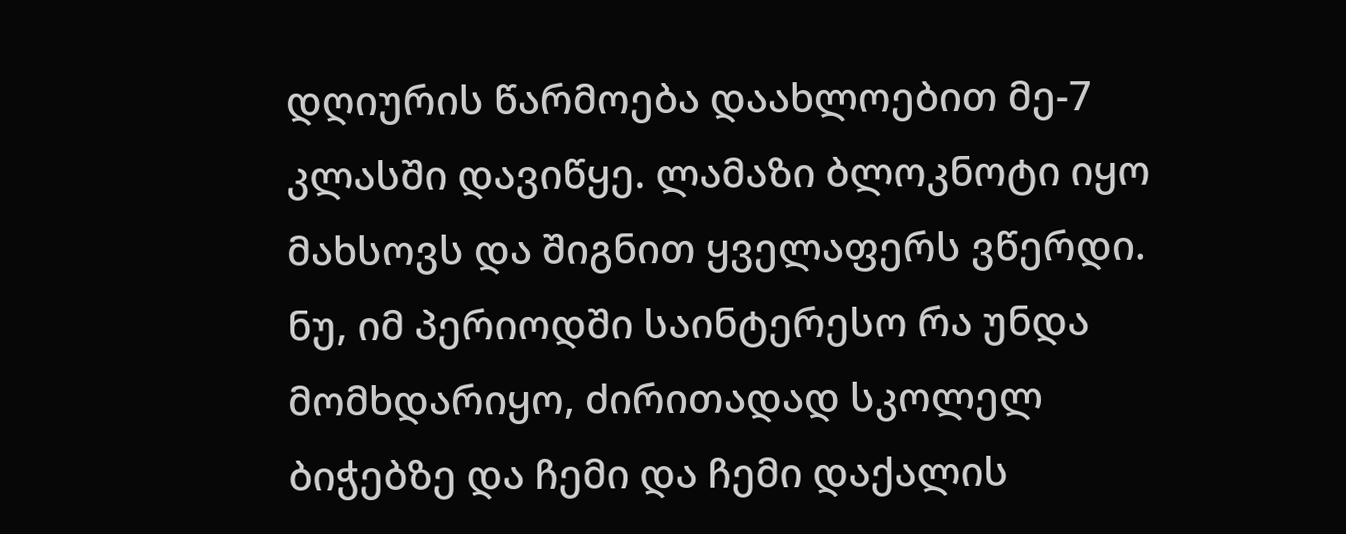დღიურის წარმოება დაახლოებით მე-7 კლასში დავიწყე. ლამაზი ბლოკნოტი იყო მახსოვს და შიგნით ყველაფერს ვწერდი. ნუ, იმ პერიოდში საინტერესო რა უნდა მომხდარიყო, ძირითადად სკოლელ ბიჭებზე და ჩემი და ჩემი დაქალის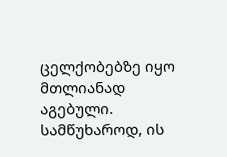ცელქობებზე იყო მთლიანად აგებული.
სამწუხაროდ, ის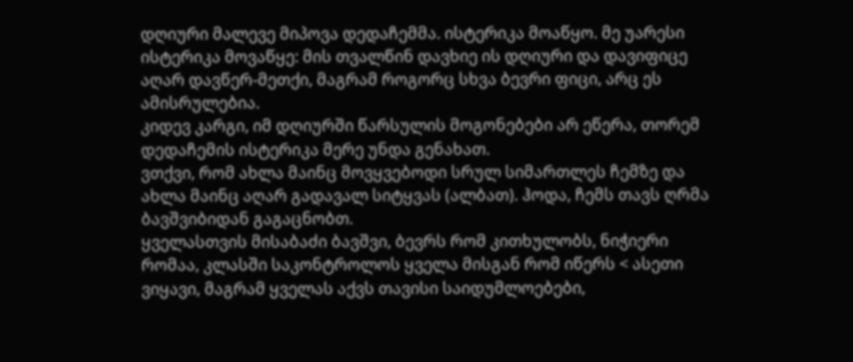დღიური მალევე მიპოვა დედაჩემმა. ისტერიკა მოაწყო. მე უარესი ისტერიკა მოვაწყე: მის თვალწინ დავხიე ის დღიური და დავიფიცე აღარ დავწერ-მეთქი, მაგრამ როგორც სხვა ბევრი ფიცი, არც ეს ამისრულებია.
კიდევ კარგი, იმ დღიურში წარსულის მოგონებები არ ეწერა, თორემ დედაჩემის ისტერიკა მერე უნდა გენახათ.
ვთქვი, რომ ახლა მაინც მოვყვებოდი სრულ სიმართლეს ჩემზე და ახლა მაინც აღარ გადავალ სიტყვას (ალბათ). ჰოდა, ჩემს თავს ღრმა ბავშვიბიდან გაგაცნობთ.
ყველასთვის მისაბაძი ბავშვი, ბევრს რომ კითხულობს, ნიჭიერი რომაა, კლასში საკონტროლოს ყველა მისგან რომ იწერს < ასეთი ვიყავი, მაგრამ ყველას აქვს თავისი საიდუმლოებები,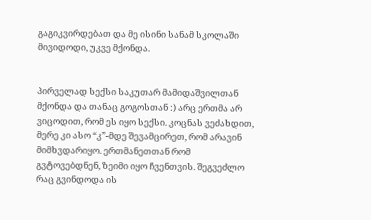გაგიკვირდებათ და მე ისინი სანამ სკოლაში მივიდოდი, უკვე მქონდა.


პირველად სექსი საკუთარ მამიდაშვილთან მქონდა და თანაც გოგოსთან :) არც ერთმა არ ვიცოდით, რომ ეს იყო სექსი. კოცნას ვეძახდით, მერე კი ასო “კ”-მდე შევამცირეთ, რომ არავინ მიმხვდარიყო. ერთმანეთთან რომ გვტოვებდნენ, ზეიმი იყო ჩვენთვის. შეგვეძლო რაც გვინდოდა ის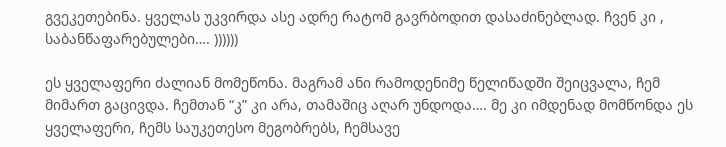გვეკეთებინა. ყველას უკვირდა ასე ადრე რატომ გავრბოდით დასაძინებლად. ჩვენ კი , საბანწაფარებულები…. ))))))

ეს ყველაფერი ძალიან მომეწონა. მაგრამ ანი რამოდენიმე წელიწადში შეიცვალა, ჩემ მიმართ გაცივდა. ჩემთან “კ” კი არა, თამაშიც აღარ უნდოდა…. მე კი იმდენად მომწონდა ეს ყველაფერი, ჩემს საუკეთესო მეგობრებს, ჩემსავე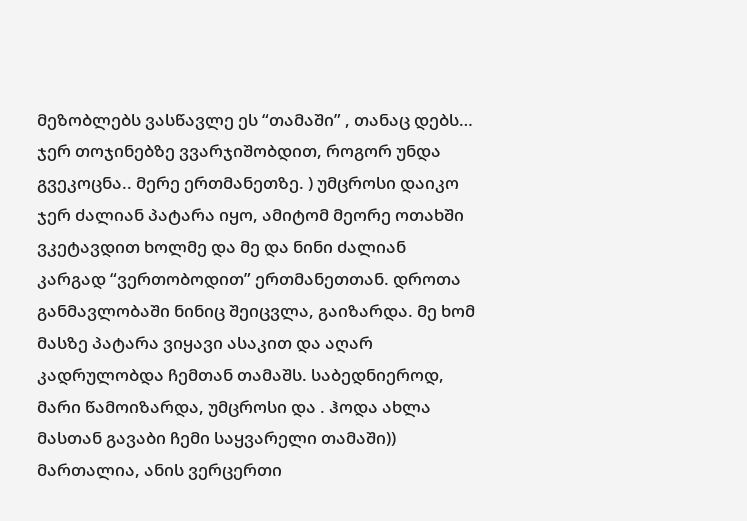მეზობლებს ვასწავლე ეს “თამაში” , თანაც დებს…
ჯერ თოჯინებზე ვვარჯიშობდით, როგორ უნდა გვეკოცნა.. მერე ერთმანეთზე. ) უმცროსი დაიკო ჯერ ძალიან პატარა იყო, ამიტომ მეორე ოთახში ვკეტავდით ხოლმე და მე და ნინი ძალიან კარგად “ვერთობოდით” ერთმანეთთან. დროთა განმავლობაში ნინიც შეიცვლა, გაიზარდა. მე ხომ მასზე პატარა ვიყავი ასაკით და აღარ კადრულობდა ჩემთან თამაშს. საბედნიეროდ, მარი წამოიზარდა, უმცროსი და . ჰოდა ახლა მასთან გავაბი ჩემი საყვარელი თამაში)) მართალია, ანის ვერცერთი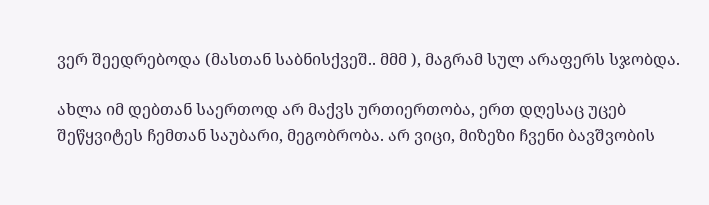ვერ შეედრებოდა (მასთან საბნისქვეშ.. მმმ ), მაგრამ სულ არაფერს სჯობდა.

ახლა იმ დებთან საერთოდ არ მაქვს ურთიერთობა, ერთ დღესაც უცებ შეწყვიტეს ჩემთან საუბარი, მეგობრობა. არ ვიცი, მიზეზი ჩვენი ბავშვობის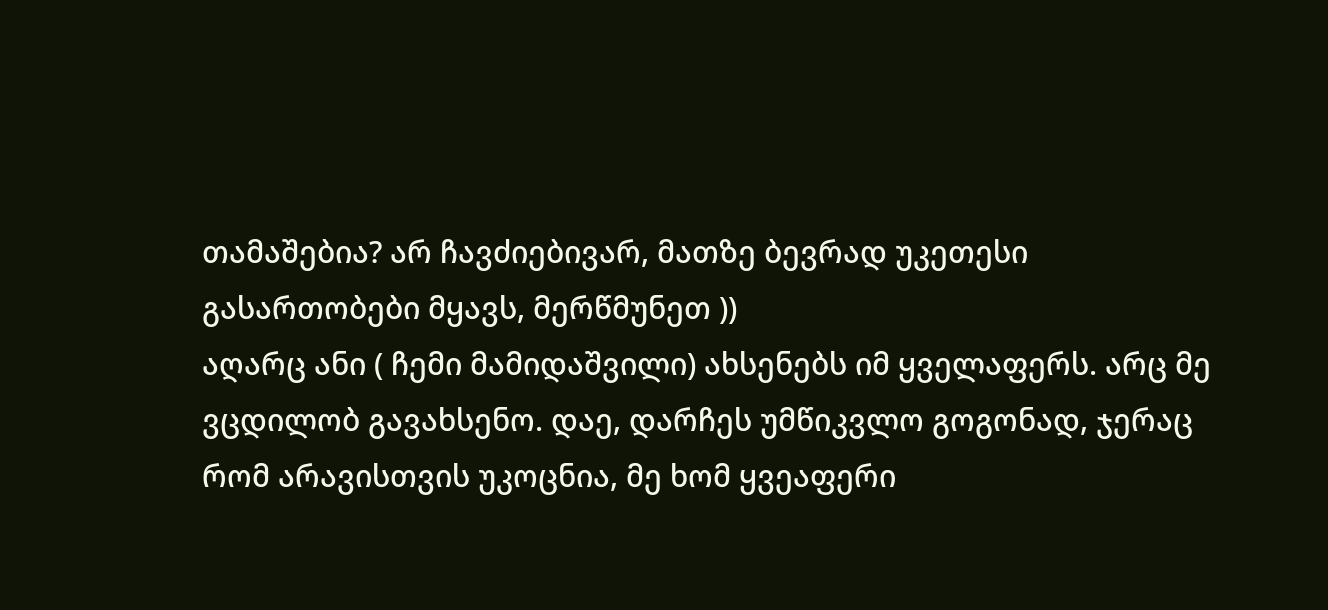თამაშებია? არ ჩავძიებივარ, მათზე ბევრად უკეთესი გასართობები მყავს, მერწმუნეთ ))
აღარც ანი ( ჩემი მამიდაშვილი) ახსენებს იმ ყველაფერს. არც მე ვცდილობ გავახსენო. დაე, დარჩეს უმწიკვლო გოგონად, ჯერაც რომ არავისთვის უკოცნია, მე ხომ ყვეაფერი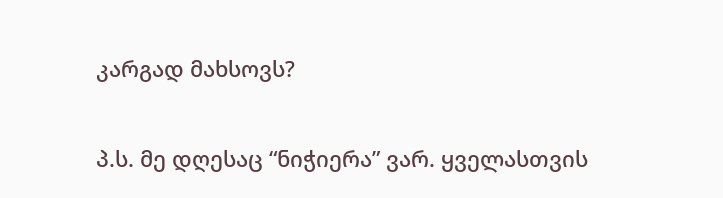კარგად მახსოვს?

პ.ს. მე დღესაც “ნიჭიერა” ვარ. ყველასთვის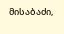მისაბაძი,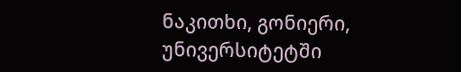ნაკითხი, გონიერი, უნივერსიტეტში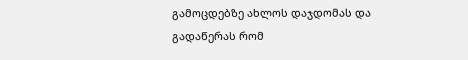გამოცდებზე ახლოს დაჯდომას და გადაწერას რომ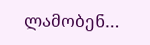ლამობენ…